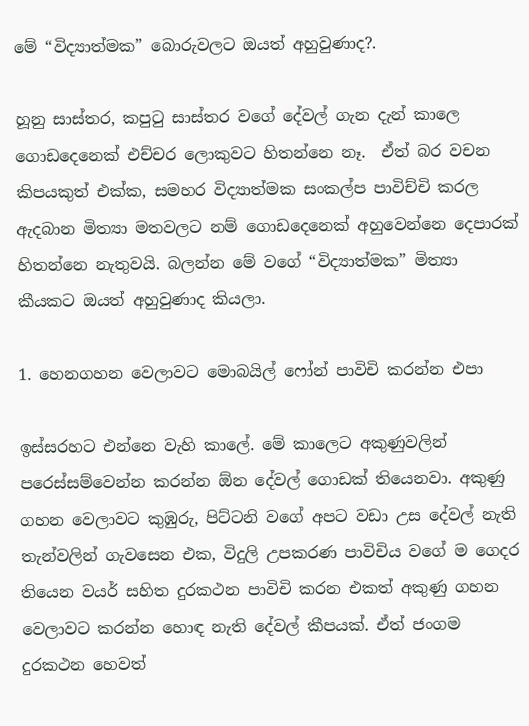මේ “විද්‍යාත්මක” බොරුවලට ඔයත් අහුවුණාද?.

හූනු සාස්තර, කපුටු සාස්තර වගේ දේවල් ගැන දැන් කාලෙ  ගොඩදෙනෙක් එච්චර ලොකුවට හිතන්නෙ නෑ.  ඒත් බර වචන කිපයකුත් එක්ක, සමහර විද්‍යාත්මක සංකල්ප පාවිච්චි කරල ඇදබාන මිත්‍යා මතවලට නම් ගොඩදෙනෙක් අහුවෙන්නෙ දෙපාරක් හිතන්නෙ නැතුවයි. බලන්න මේ වගේ “විද්‍යාත්මක” මිත්‍යා කීයකට ඔයත් අහුවුණාද කියලා.

1. හෙනගහන වෙලාවට මොබයිල් ෆෝන් පාවිචි කරන්න එපා

ඉස්සරහට එන්නෙ වැහි කාලේ. මේ කාලෙට අකුණුවලින් පරෙස්සම්වෙන්න කරන්න ඕන දේවල් ගොඩක් තියෙනවා. අකුණු ගහන වෙලාවට කුඹුරු, පිට්ටනි වගේ අපට වඩා උස දේවල් නැති තැන්වලින් ගැවසෙන එක, විදුලි උපකරණ පාවිචිය වගේ ම ගෙදර තියෙන වයර් සහිත දුරකථන පාවිචි කරන එකත් අකුණු ගහන වෙලාවට කරන්න හොඳ නැති දේවල් කීපයක්. ඒත් ජංගම දුරකථන හෙවත්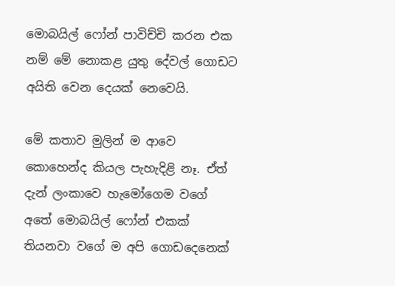මොබයිල් ෆෝන් පාවිච්චි කරන එක නම් මේ නොකළ යුතු දේවල් ගොඩට අයිති වෙන දෙයක් නෙවෙයි.

මේ කතාව මුලින් ම ආවෙ කොහෙන්ද කියල පැහැදිළි නෑ. ඒත් දැන් ලංකාවෙ හැමෝගෙම වගේ අතේ මොබයිල් ෆෝන් එකක් තියනවා වගේ ම අපි ගොඩදෙනෙක්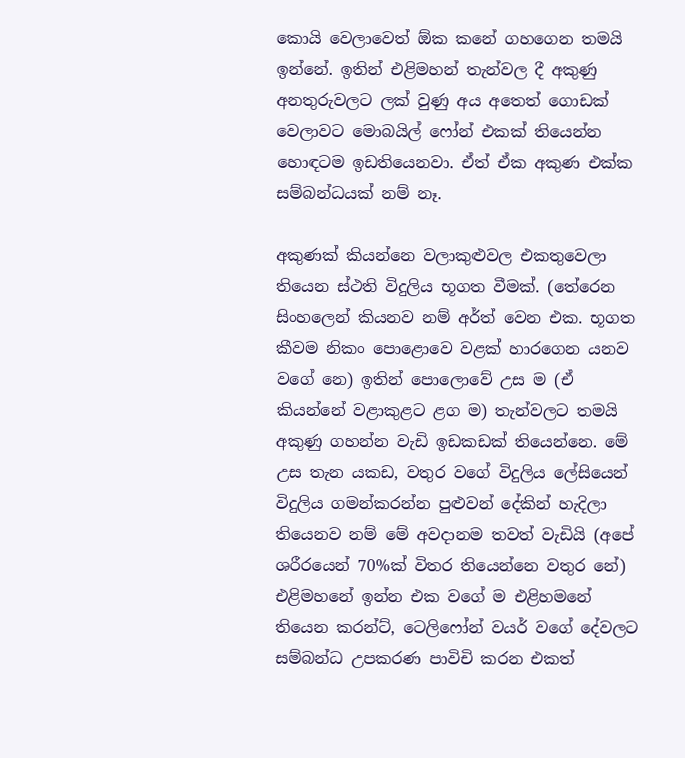කොයි වෙලාවෙත් ඕක කනේ ගහගෙන තමයි ඉන්නේ. ඉතින් එළිමහන් තැන්වල දී අකුණු අනතුරුවලට ලක් වුණු අය අතෙත් ගොඩක් වෙලාවට මොබයිල් ෆෝන් එකක් තියෙන්න හොඳටම ඉඩතියෙනවා. ඒත් ඒක අකුණ එක්ක සම්බන්ධයක් නම් නෑ.

අකුණක් කියන්නෙ වලාකුළුවල එකතුවෙලා තියෙන ස්ථති විදුලිය භූගත වීමක්. (තේරෙන සිංහලෙන් කියනව නම් අර්ත් වෙන එක. භූගත කීවම නිකං පොළොවෙ වළක් හාරගෙන යනව වගේ නෙ) ඉතින් පොලොවේ උස ම (ඒ කියන්නේ වළාකුළට ළග ම) තැන්වලට තමයි අකුණු ගහන්න වැඩි ඉඩකඩක් තියෙන්නෙ. මේ උස තැන යකඩ, වතුර වගේ විදුලිය ලේසියෙන් විදුලිය ගමන්කරන්න පුළුවන් දේකින් හැදිලා තියෙනව නම් මේ අවදානම තවත් වැඩියි (අපේ ශරීරයෙන් 70%ක් විතර තියෙන්නෙ වතුර නේ) එළිමහනේ ඉන්න එක වගේ ම එළිහමනේ තියෙන කරන්ට්, ටෙලිෆෝන් වයර් වගේ දේවලට සම්බන්ධ උපකරණ පාවිචි කරන එකත්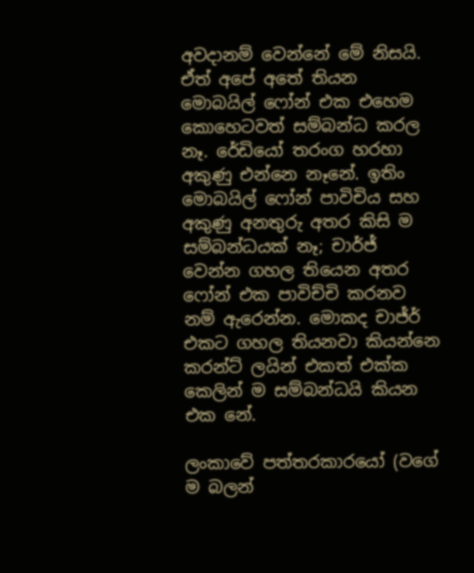අවදානම් වෙන්නේ මේ නිසයි. ඒත් අපේ අතේ තියන මොබයිල් ෆෝන් එක එහෙම කොහෙටවත් සම්බන්ධ කරල නෑ. රේඩියෝ තරංග හරහා අකුණු එන්නෙ නෑනේ. ඉතිං මොබයිල් ෆෝන් පාවිචිය සහ අකුණු අනතුරු අතර කිසි ම සම්බන්ධයක් නෑ; චාර්ජ් වෙන්න ගහල තියෙන අතර ෆෝන් එක පාවිච්චි කරනව නම් ඇරෙන්න. මොකද චාජ්ර් එකට ගහල තියනවා කියන්නෙ කරන්ට් ලයින් එකත් එක්ක කෙලින් ම සම්බන්ධයි කියන එක නේ.

ලංකාවේ පත්තරකාරයෝ (වගේ ම බලන්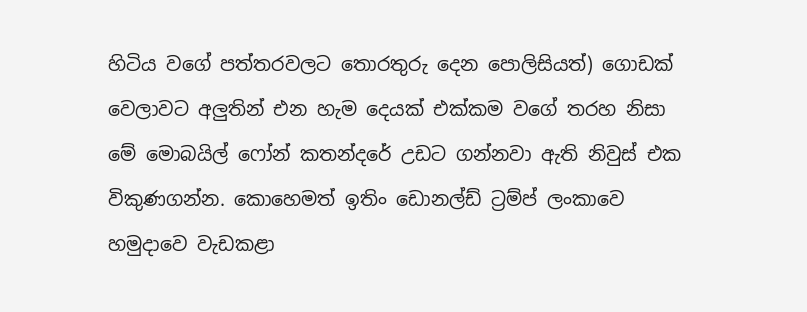හිටිය වගේ පත්තරවලට තොරතුරු දෙන පොලිසියත්) ගොඩක් වෙලාවට අලුතින් එන හැම දෙයක් එක්කම වගේ තරහ නිසා මේ මොබයිල් ෆෝන් කතන්දරේ උඩට ගන්නවා ඇති නිවුස් එක විකුණගන්න. කොහෙමත් ඉතිං ඩොනල්ඩ් ට්‍රම්ප් ලංකාවෙ හමුදාවෙ වැඩකළා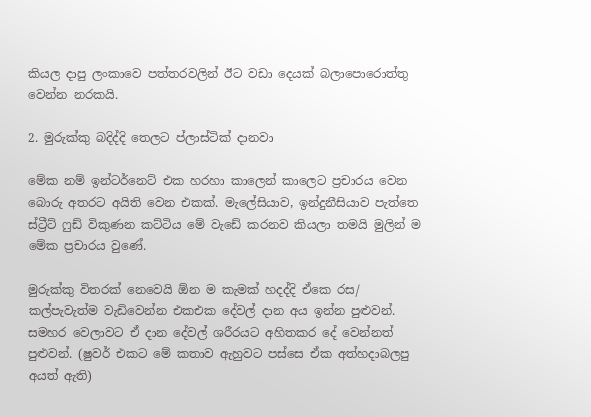කියල දාපු ලංකාවෙ පත්තරවලින් ඊට වඩා දෙයක් බලාපොරොත්තු වෙන්න නරකයි.

2. මුරුක්කු බදිද්දි තෙලට ප්ලාස්ටික් දානවා

මේක නම් ඉන්ටර්නෙට් එක හරහා කාලෙන් කාලෙට ප්‍රචාරය වෙන බොරු අතරට අයිති වෙන එකක්. මැලේසියාව, ඉන්දුනීසියාව පැත්තෙ ස්ට්‍රීට් ෆුඩ් විකුණන කට්ටිය මේ වැඩේ කරනව කියලා තමයි මුලින් ම මේක ප්‍රචාරය වුණේ.

මුරුක්කු විතරක් නෙවෙයි ඕන ම කැමක් හදද්දි ඒකෙ රස/ කල්පැවැත්ම වැඩිවෙන්න එකඑක දේවල් දාන අය ඉන්න පුළුවන්. සමහර වෙලාවට ඒ දාන දේවල් ශරීරයට අහිතකර දේ වෙන්නත් පුළුවන්. (ෂුවර් එකට මේ කතාව ඇහුවට පස්සෙ ඒක අත්හදාබලපු අයත් ඇති)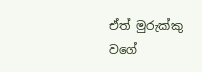ඒත් මුරුක්කු වගේ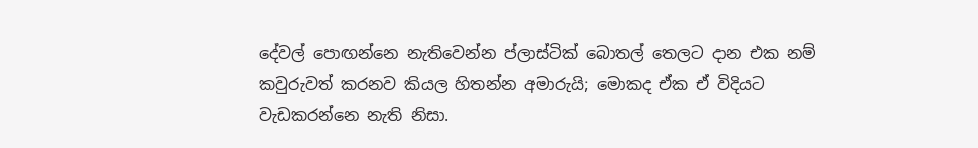දේවල් පොඟන්නෙ නැතිවෙන්න ප්ලාස්ටික් බොතල් තෙලට දාන එක නම් කවුරුවත් කරනව කියල හිතන්න අමාරුයි; මොකද ඒක ඒ විදියට වැඩකරන්නෙ නැති නිසා.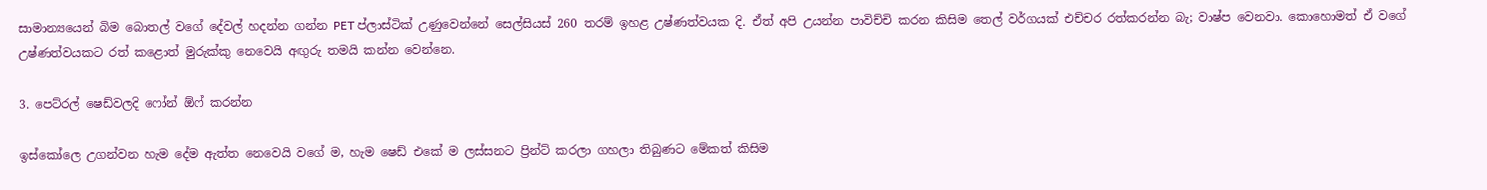සාමාන්‍යයෙන් බිම බොතල් වගේ දේවල් හදන්න ගන්න PET ප්ලාස්ටික් උණුවෙන්නේ සෙල්සියස් 260 තරම් ඉහළ උෂ්ණත්වයක දි. ඒත් අපි උයන්න පාවිච්චි කරන කිසිම තෙල් වර්ගයක් එච්චර රත්කරන්න බැ; වාෂ්ප වෙනවා. කොහොමත් ඒ වගේ උෂ්ණත්වයකට රත් කළොත් මුරුක්කු නෙවෙයි අඟුරු තමයි කන්න වෙන්නෙ.

3. පෙට්රල් ෂෙඩ්වලදි ෆෝන් ඕෆ් කරන්න

ඉස්කෝලෙ උගන්වන හැම දේම ඇත්ත නෙවෙයි වගේ ම, හැම ෂෙඩ් එකේ ම ලස්සනට ප්‍රින්ට් කරලා ගහලා තිබුණට මේකත් කිසිම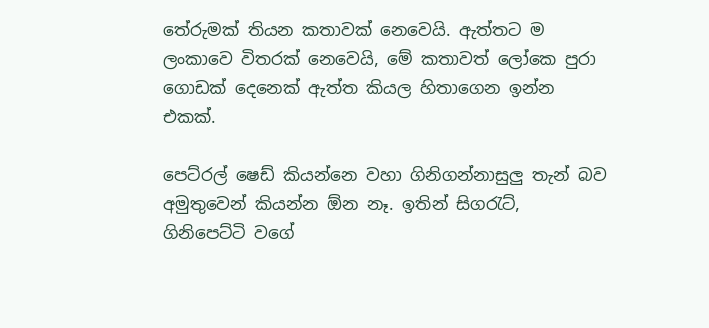තේරුමක් තියන කතාවක් නෙවෙයි. ඇත්තට ම ලංකාවෙ විතරක් නෙවෙයි, මේ කතාවත් ලෝකෙ පුරා ගොඩක් දෙනෙක් ඇත්ත කියල හිතාගෙන ඉන්න එකක්.

පෙට්රල් ෂෙඩ් කියන්නෙ වහා ගිනිගන්නාසුලු තැන් බව අමුතුවෙන් කියන්න ඕන නෑ. ඉතින් සිගරැට්, ගිනිපෙට්ටි වගේ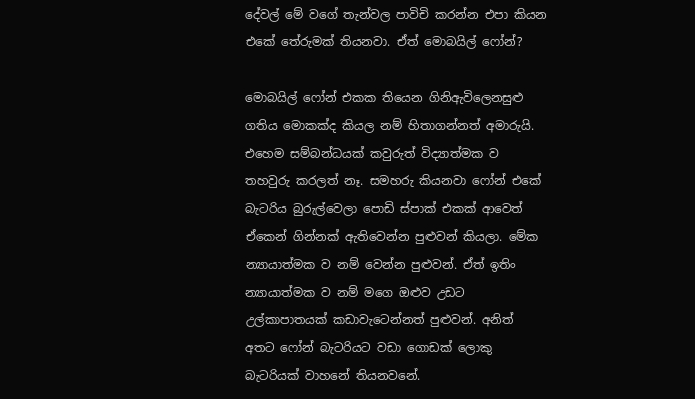දේවල් මේ වගේ තැන්වල පාවිචි කරන්න එපා කියන එකේ තේරුමක් තියනවා. ඒත් මොබයිල් ෆෝන්?

මොබයිල් ෆෝන් එකක තියෙන ගිනිඇවිලෙනසුළු ගතිය මොකක්ද කියල නම් හිතාගන්නත් අමාරුයි. එහෙම සම්බන්ධයක් කවුරුත් විද්‍යාත්මක ව තහවුරු කරලත් නෑ. සමහරු කියනවා ෆෝන් එකේ බැටරිය බුරුල්වෙලා පොඩි ස්පාක් එකක් ආවෙත් ඒකෙන් ගින්නක් ඇතිවෙන්න පුළුවන් කියලා. මේක න්‍යායාත්මක ව නම් වෙන්න පුළුවන්. ඒත් ඉතිං න්‍යායාත්මක ව නම් මගෙ ඔළුව උඩට උල්කාපාතයක් කඩාවැටෙන්නත් පුළුවන්. අනිත් අතට ෆෝන් බැටරියට වඩා ගොඩක් ලොකු බැටරියක් වාහනේ තියනවනේ.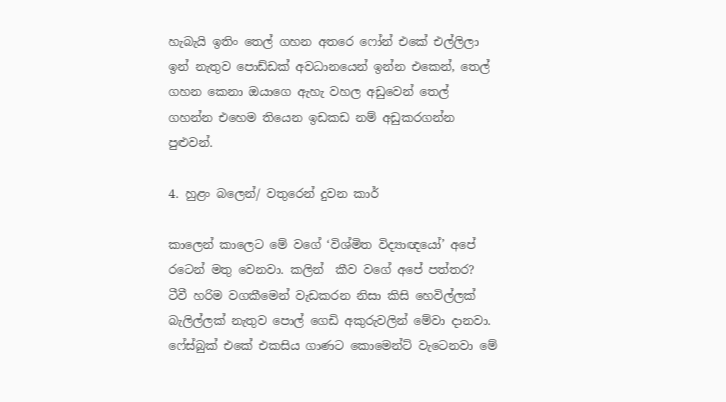හැබැයි ඉතිං තෙල් ගහන අතරෙ ෆෝන් එකේ එල්ලිලා ඉන් නැතුව පොඩ්ඩක් අවධානයෙන් ඉන්න එකෙන්, තෙල් ගහන කෙනා ඔයාගෙ ඇහැ වහල අඩුවෙන් තෙල් ගහන්න එහෙම තියෙන ඉඩකඩ නම් අඩුකරගන්න පුළුවන්.

4. හුළං බලෙන්/ වතුරෙන් දුවන කාර්

කාලෙන් කාලෙට මේ වගේ ‘විශ්මිත විද්‍යාඥයෝ’ අපේ රටෙන් මතු වෙනවා. කලින්  කීව වගේ අපේ පත්තර? ටීවී හරිම වගකීමෙන් වැඩකරන නිසා කිසි හෙවිල්ලක් බැලිල්ලක් නැතුව පොල් ගෙඩි අකුරුවලින් මේවා දානවා. ෆේස්බුක් එකේ එකසිය ගාණට කොමෙන්ට් වැටෙනවා මේ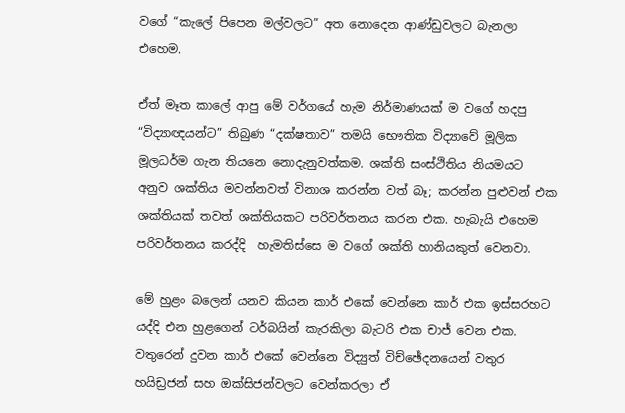වගේ “කැලේ පිපෙන මල්වලට” අත නොදෙන ආණ්ඩුවලට බැනලා එහෙම.

ඒත් මෑත කාලේ ආපු මේ වර්ගයේ හැම නිර්මාණයක් ම වගේ හදපු “විද්‍යාඥයන්ට” තිබුණ “දක්ෂතාව” තමයි භෞතික විද්‍යාවේ මූලික මූලධර්ම ගැන තියනෙ නොදැනුවත්කම. ශක්ති සංස්ථිතිය නියමයට අනුව ශක්තිය මවන්නවත් විනාශ කරන්න වත් බෑ; කරන්න පුළුවන් එක ශක්තියක් තවත් ශක්තියකට පරිවර්තනය කරන එක. හැබැයි එහෙම පරිවර්තනය කරද්දි  හැමතිස්සෙ ම වගේ ශක්ති හානියකුත් වෙනවා.

මේ හුළං බලෙන් යනව කියන කාර් එකේ වෙන්නෙ කාර් එක ඉස්සරහට යද්දි එන හුළගෙන් ටර්බයින් කැරකිලා බැටරි එක චාජ් වෙන එක. වතුරෙන් දුවන කාර් එකේ වෙන්නෙ විද්‍යුත් විච්ඡේදනයෙන් වතුර හයිඩ්‍රජන් සහ ඔක්සිජන්වලට වෙන්කරලා ඒ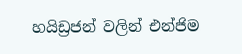හයිඩ්‍රජන් වලින් එන්ජිම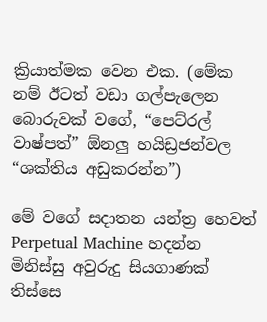ක්‍රියාත්මක වෙන එක. (මේක නම් ඊටත් වඩා ගල්පැලෙන බොරුවක් වගේ, “පෙට්රල් වාෂ්පත්” ඕනලු හයිඩ්‍රජන්වල “ශක්තිය අඩුකරන්න”)

මේ වගේ සදාතන යන්ත්‍ර හෙවත් Perpetual Machine හදන්න මිනිස්සු අවුරුදු සියගාණක් තිස්සෙ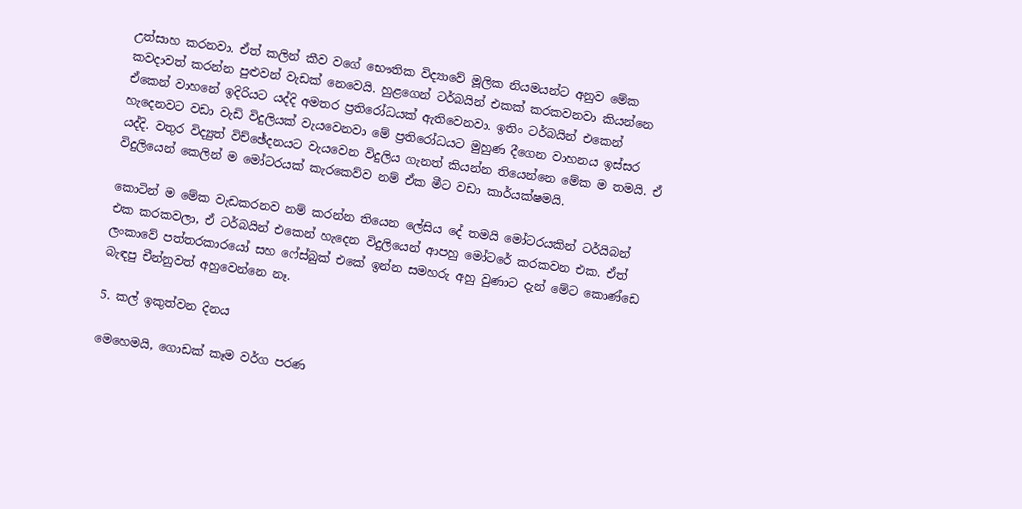උත්සාහ කරනවා. ඒත් කලින් කීව වගේ භෞතික විද්‍යාවේ මූලික නියමයන්ට අනුව මේක කවදාවත් කරන්න පුළුවන් වැඩක් නෙවෙයි. හුළගෙන් ටර්බයින් එකක් කරකවනවා කියන්නෙ ඒකෙන් වාහනේ ඉදිරියට යද්දි අමතර ප්‍රතිරෝධයක් ඇතිවෙනවා. ඉතිං ටර්බයින් එකෙන් හැදෙනවට වඩා වැඩි විදුලියක් වැයවෙනවා මේ ප්‍රතිරෝධයට මුහුණ දීගෙන වාහනය ඉස්සර යද්දි. වතුර විද්‍යුත් විච්ඡේදනයට වැයවෙන විදුලිය ගැනත් කියන්න තියෙන්නෙ මේක ම තමයි. ඒ විදුලියෙන් කෙලින් ම මෝටරයක් කැරකෙව්ව නම් ඒක මීට වඩා කාර්යක්ෂමයි.

කොටින් ම මේක වැඩකරනව නම් කරන්න තියෙන ලේසිය දේ තමයි මෝටරයකින් ටර්යිබන් එක කරකවලා, ඒ ටර්බයින් එකෙන් හැදෙන විදුලියෙන් ආපහු මෝටරේ කරකවන එක. ඒත් ලංකාවේ පත්තරකාරයෝ සහ ෆේස්බුක් එකේ ඉන්න සමහරු අහු වුණාට දැන් මේට කොණ්ඩෙ බැඳපු චීන්නුවත් අහුවෙන්නෙ නෑ.

5. කල් ඉකුත්වන දිනය

මෙහෙමයි, ගොඩක් කෑම වර්ග පරණ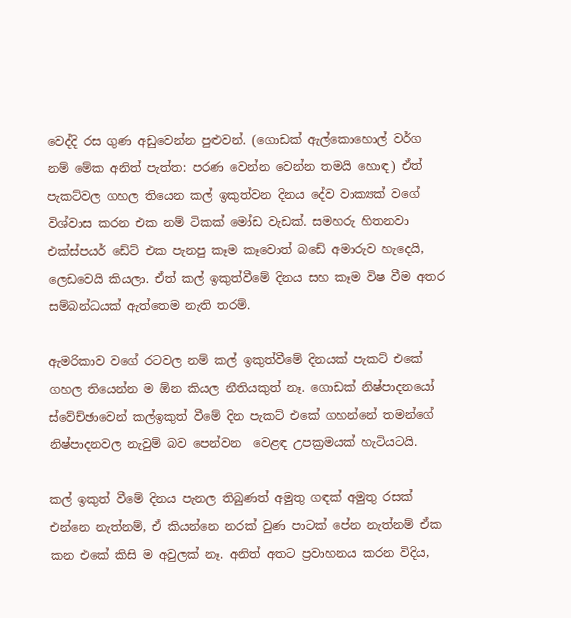වෙද්දි රස ගුණ අඩුවෙන්න පුළුවන්. (ගොඩක් ඇල්කොහොල් වර්ග නම් මේක අනිත් පැත්ත: පරණ වෙන්න වෙන්න තමයි හොඳ) ඒත් පැකට්වල ගහල තියෙන කල් ඉකුත්වන දිනය දේව වාක්‍යක් වගේ විශ්වාස කරන එක නම් ටිකක් මෝඩ වැඩක්. සමහරු හිතනවා එක්ස්පයර් ඩේට් එක පැනපු කෑම කෑවොත් බඩේ අමාරුව හැදෙයි, ලෙඩවෙයි කියලා. ඒත් කල් ඉකුත්වීමේ දිනය සහ කෑම විෂ වීම අතර සම්බන්ධයක් ඇත්තෙම නැති තරම්.

ඇමරිකාව වගේ රටවල නම් කල් ඉකුත්වීමේ දිනයක් පැකට් එකේ ගහල තියෙන්න ම ඕන කියල නීතියකුත් නෑ. ගොඩක් නිෂ්පාදනයෝ ස්වේච්ඡාවෙන් කල්ඉකුත් වීමේ දින පැකට් එකේ ගහන්නේ තමන්ගේ නිෂ්පාදනවල නැවුම් බව පෙන්වන  වෙළඳ උපක්‍රමයක් හැටියටයි.

කල් ඉකුත් වීමේ දිනය පැනල තිබුණත් අමුතු ගඳක් අමුතු රසක් එන්නෙ නැත්නම්, ඒ කියන්නෙ නරක් වුණ පාටක් පේන නැත්නම් ඒක කන එකේ කිසි ම අවුලක් නෑ. අනිත් අතට ප්‍රවාහනය කරන විදිය,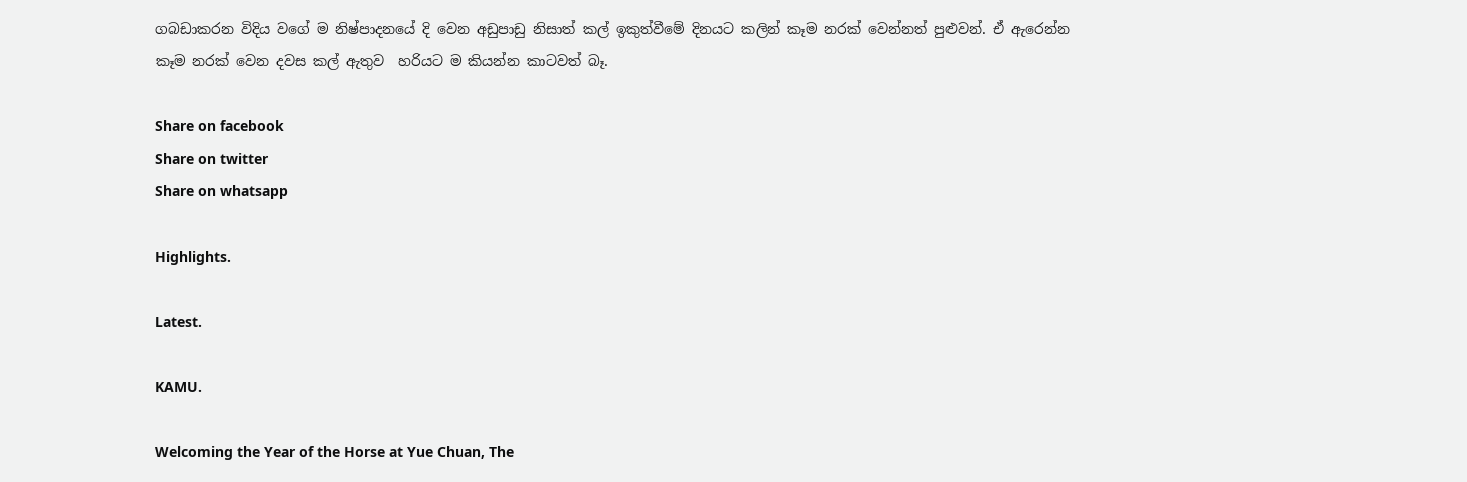ගබඩාකරන විදිය වගේ ම නිෂ්පාදනයේ දි වෙන අඩුපාඩු නිසාත් කල් ඉකුත්වීමේ දිනයට කලින් කෑම නරක් වෙන්නත් පුළුවන්. ඒ ඇරෙන්න කෑම නරක් වෙන දවස කල් ඇතුව  හරියට ම කියන්න කාටවත් බෑ.

Share on facebook
Share on twitter
Share on whatsapp

Highlights.

Latest.

KAMU.

Welcoming the Year of the Horse at Yue Chuan, The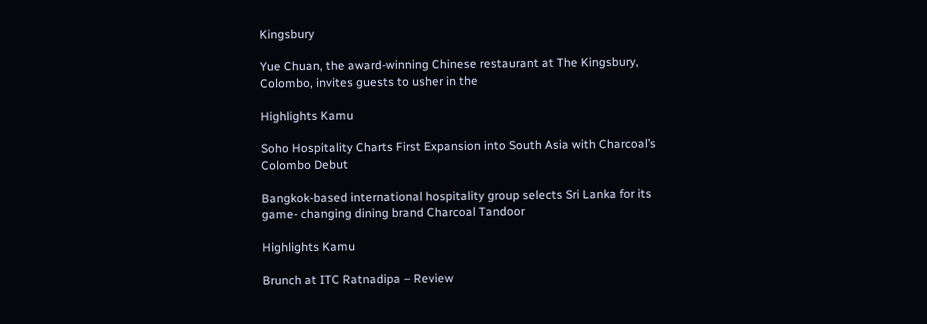Kingsbury

Yue Chuan, the award-winning Chinese restaurant at The Kingsbury, Colombo, invites guests to usher in the

Highlights Kamu

Soho Hospitality Charts First Expansion into South Asia with Charcoal’s Colombo Debut

Bangkok-based international hospitality group selects Sri Lanka for its game- changing dining brand Charcoal Tandoor

Highlights Kamu

Brunch at ITC Ratnadipa – Review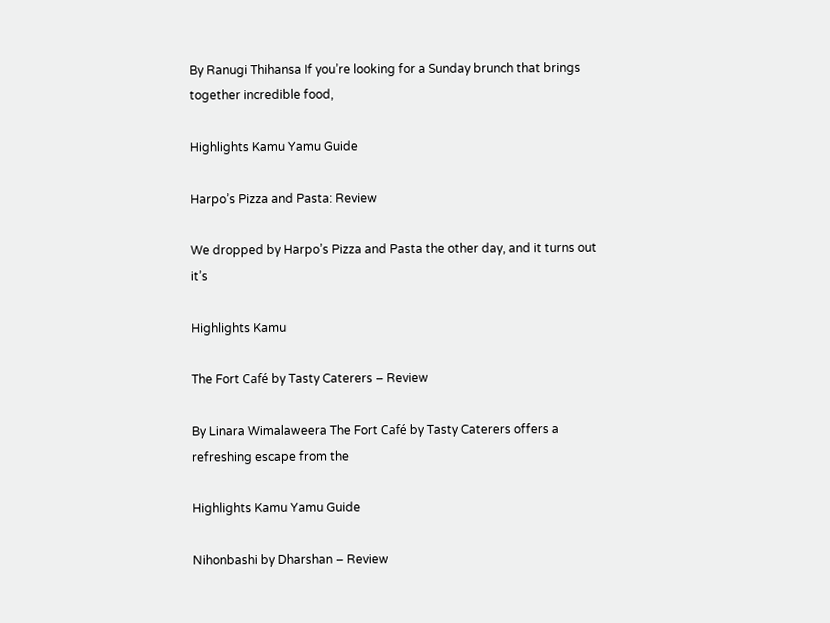By Ranugi Thihansa If you’re looking for a Sunday brunch that brings together incredible food,

Highlights Kamu Yamu Guide

Harpo’s Pizza and Pasta: Review

We dropped by Harpo’s Pizza and Pasta the other day, and it turns out it’s

Highlights Kamu

The Fort Café by Tasty Caterers – Review

By Linara Wimalaweera The Fort Café by Tasty Caterers offers a refreshing escape from the

Highlights Kamu Yamu Guide

Nihonbashi by Dharshan – Review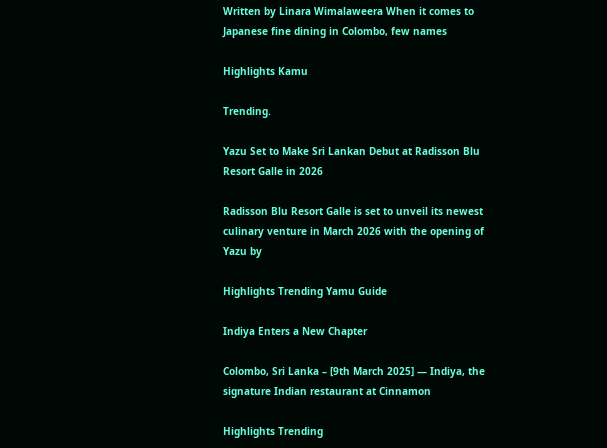Written by Linara Wimalaweera When it comes to Japanese fine dining in Colombo, few names

Highlights Kamu

Trending.

Yazu Set to Make Sri Lankan Debut at Radisson Blu Resort Galle in 2026

Radisson Blu Resort Galle is set to unveil its newest culinary venture in March 2026 with the opening of Yazu by

Highlights Trending Yamu Guide

Indiya Enters a New Chapter

Colombo, Sri Lanka – [9th March 2025] — Indiya, the signature Indian restaurant at Cinnamon

Highlights Trending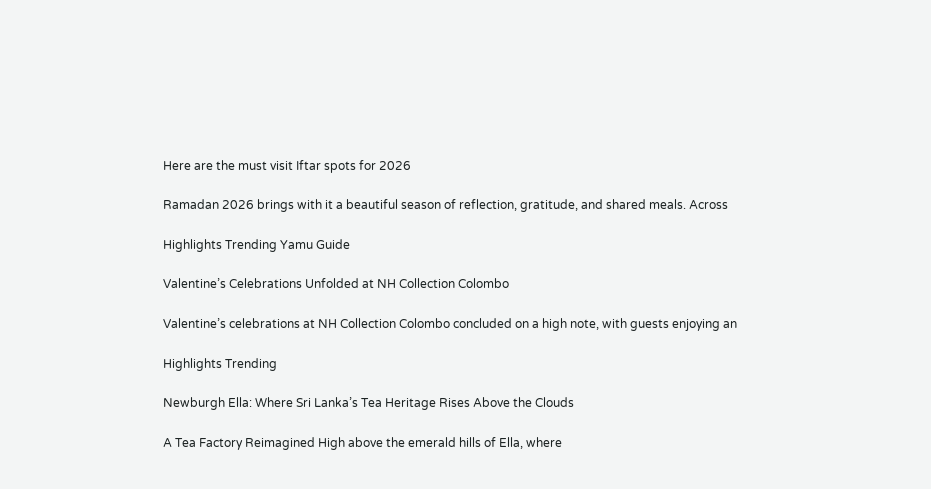Here are the must visit Iftar spots for 2026

Ramadan 2026 brings with it a beautiful season of reflection, gratitude, and shared meals. Across

Highlights Trending Yamu Guide

Valentine’s Celebrations Unfolded at NH Collection Colombo

Valentine’s celebrations at NH Collection Colombo concluded on a high note, with guests enjoying an

Highlights Trending

Newburgh Ella: Where Sri Lanka’s Tea Heritage Rises Above the Clouds

A Tea Factory Reimagined High above the emerald hills of Ella, where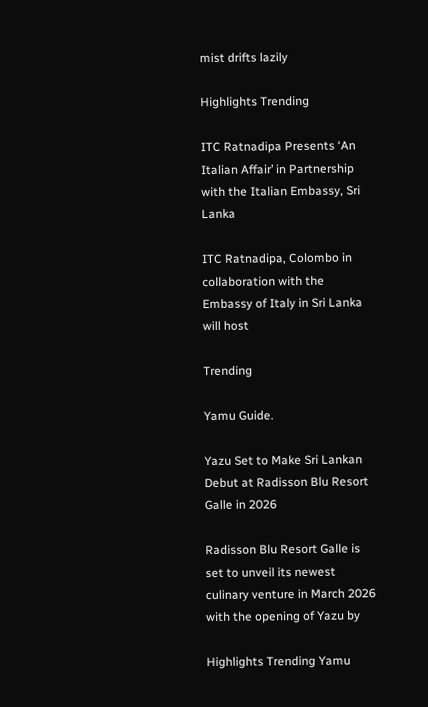mist drifts lazily

Highlights Trending

ITC Ratnadipa Presents ‘An Italian Affair’ in Partnership with the Italian Embassy, Sri Lanka

ITC Ratnadipa, Colombo in collaboration with the Embassy of Italy in Sri Lanka will host

Trending

Yamu Guide.

Yazu Set to Make Sri Lankan Debut at Radisson Blu Resort Galle in 2026

Radisson Blu Resort Galle is set to unveil its newest culinary venture in March 2026 with the opening of Yazu by

Highlights Trending Yamu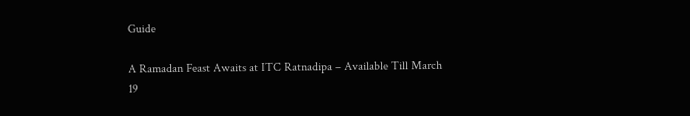Guide

A Ramadan Feast Awaits at ITC Ratnadipa – Available Till March 19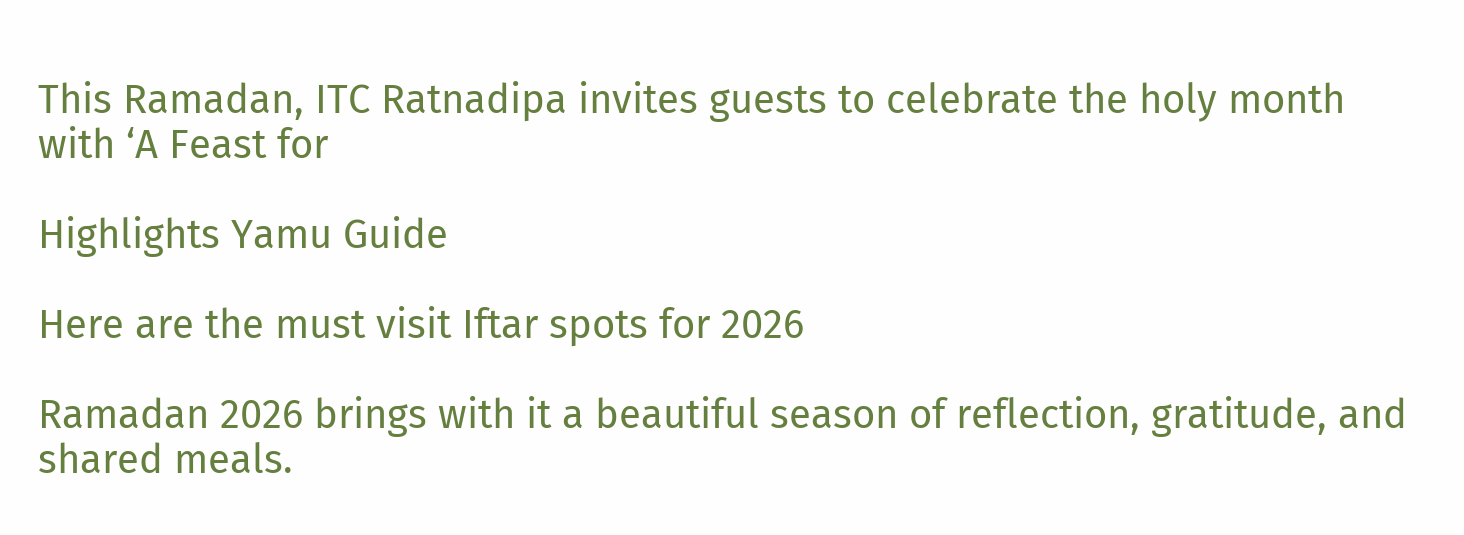This Ramadan, ITC Ratnadipa invites guests to celebrate the holy month with ‘A Feast for

Highlights Yamu Guide

Here are the must visit Iftar spots for 2026

Ramadan 2026 brings with it a beautiful season of reflection, gratitude, and shared meals.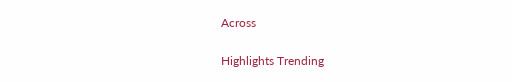Across

Highlights Trending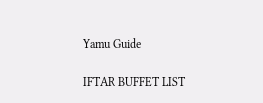Yamu Guide

IFTAR BUFFET LIST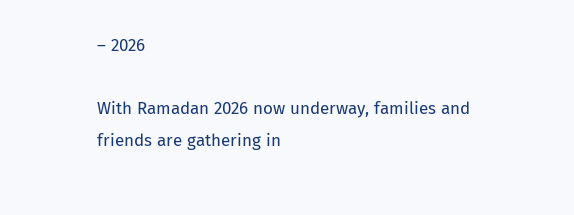– 2026

With Ramadan 2026 now underway, families and friends are gathering in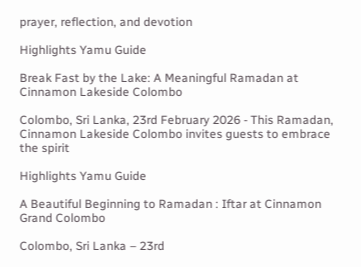prayer, reflection, and devotion

Highlights Yamu Guide

Break Fast by the Lake: A Meaningful Ramadan at Cinnamon Lakeside Colombo

Colombo, Sri Lanka, 23rd February 2026 - This Ramadan, Cinnamon Lakeside Colombo invites guests to embrace the spirit

Highlights Yamu Guide

A Beautiful Beginning to Ramadan : Iftar at Cinnamon Grand Colombo

Colombo, Sri Lanka – 23rd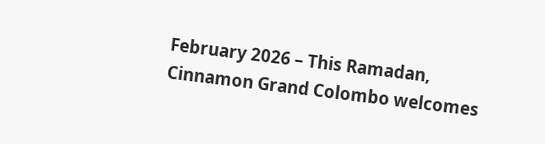February 2026 – This Ramadan, Cinnamon Grand Colombo welcomes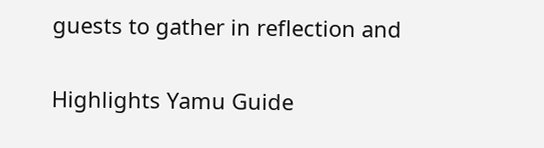guests to gather in reflection and

Highlights Yamu Guide